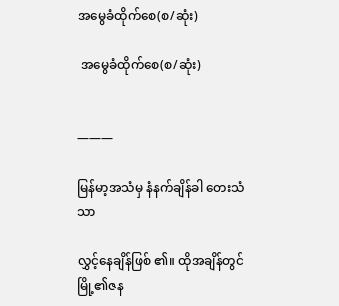အမွေခံထိုက်စေ(စ/ဆုံး)

 အမွေခံထိုက်စေ(စ/ဆုံး)


———

မြန်မာ့အသံမှ နံနက်ချိန်ခါ တေးသံသာ

လွှင့်နေချိန်ဖြစ် ၏။ ထိုအချိန်တွင်မြို့၏ဇန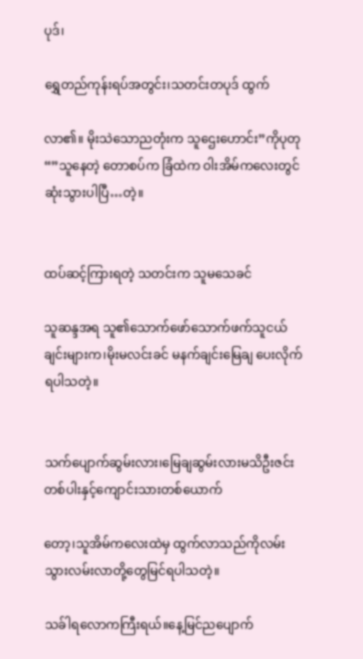ပုဒ်၊

ရွှေတည်ကုန်းရပ်အတွင်း၊သတင်းတပုဒ် ထွက်

လာ၏။ မိုးသဲသောညတုံးက သူဌေးဟောင်း”ကိုပုတု “”သူနေတဲ့ တောစပ်က ခြံထဲက ဝါးအိမ်ကလေးတွင် ဆုံးသွားပါပြီ…တဲ့။


ထပ်ဆင့်ကြားရတဲ့ သတင်းက သူမသေခင်

သူဆန္ဒအရ သူ၏သောက်ဖော်သောက်ဖက်သူငယ်ချင်းများက၊မိုးမလင်းခင် မနက်ချင်းမြေချ ပေးလိုက်ရပါသတဲ့။


သက်ပျောက်ဆွမ်းလား၊မြေချဆွမ်းလားမသိဦးဇင်းတစ်ပါးနှင့်ကျောင်းသားတစ်ယောက်

တော့၊သူအိမ်ကလေးထဲမှ ထွက်လာသည်ကိုလမ်းသွားလမ်းလာတို့တွေမြင်ရပါသတဲ့။

သခ်ါရလောကကြီးရယ်။နေ့မြင်ညပျောက်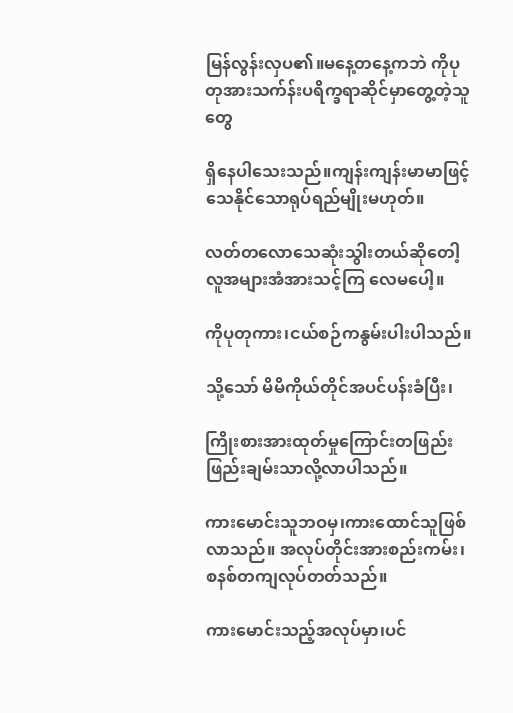မြန်လွန်းလှပ၏။မနေ့တနေ့ကဘဲ ကိုပုတုအားသက်န်းပရိက္ခရာဆိုင်မှာတွေ့တဲ့သူတွေ

ရှိနေပါသေးသည်။ကျန်းကျန်းမာမာဖြင့်သေနိုင်သောရုပ်ရည်မျိုးမဟုတ်။

လတ်တလောသေဆုံးသွါးတယ်ဆိုတေါ့လူအများအံအားသင့်ကြ လေမပေါ့။

ကိုပုတုကား၊ငယ်စဉ်ကနွမ်းပါးပါသည်။

သို့သော် မိမိကိုယ်တိုင်အပင်ပန်းခံပြီး၊

ကြိုးစားအားထုတ်မှုကြောင်းတဖြည်းဖြည်းချမ်းသာလို့လာပါသည်။

ကားမောင်းသူဘဝမှ၊ကားထောင်သူဖြစ်လာသည်။ အလုပ်တိုင်းအားစည်းကမ်း၊စနစ်တကျလုပ်တတ်သည်။

ကားမောင်းသည့်အလုပ်မှာ၊ပင်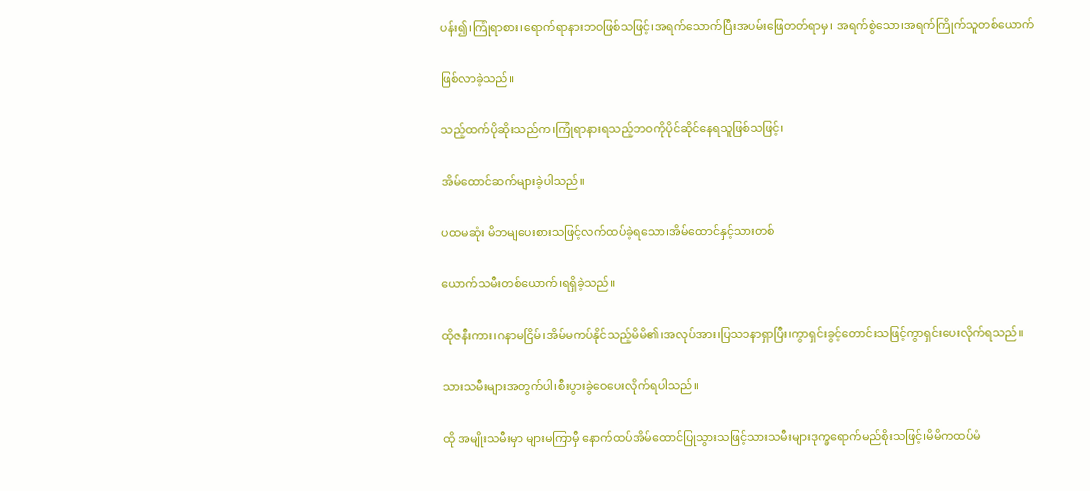ပန်း၍၊ကြုံရာစား၊ရောက်ရာနားဘဝဖြစ်သဖြင့်၊အရက်သောက်ပြီးအပမ်းဖြေတတ်ရာမှ၊ အရက်စွဲသော၊အရက်ကြိုက်သူတစ်ယောက်

ဖြစ်လာခဲ့သည်။

သည့်ထက်ပိုဆိုးသည်က၊ကြုံရာနားရသည့်ဘဝကိုပိုင်ဆိုင်နေရသူဖြစ်သဖြင့်၊

အိမ်ထောင်ဆက်များခဲ့ပါသည်။

ပထမဆုံး မိဘမျပေးစားသဖြင့်လက်ထပ်ခဲ့ရသော၊အိမ်ထောင်နှင့်သားတစ်

ယောက်သမီးတစ်ယောက်၊ရရှိခဲ့သည်။

ထိုဇနီးကား၊ဂနာမငြိမ်၊အိမ်မကပ်နိုင်သည့်မိမိ၏၊အလုပ်အား၊ပြသ၁နာရှာပြီး၊ကွာရှင်းခွင့်တောင်းသဖြင့်ကွာရှင်းပေးလိုက်ရသည်။

သားသမီးများအတွက်ပါ၊စီးပွားခွဲဝေပေးလိုက်ရပါသည်။

ထို အမျိုးသမီးမှာ များမကြာမှီ နောက်ထပ်အိမ်ထောင်ပြုသွားသဖြင့်သားသမီးများဒုက္ခရောက်မည်စိုးသဖြင့်၊မိမိကထပ်မံ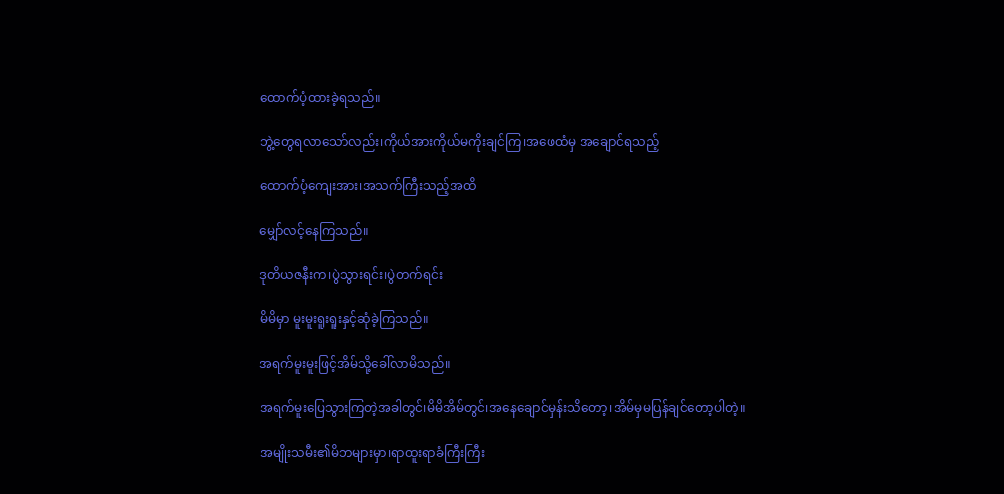ထောက်ပံ့ထားခဲ့ရသည်။

ဘွဲ့တွေရလာသော်လည်း၊ကိုယ်အားကိုယ်မကိုးချင်ကြ၊အဖေထံမှ အချောင်ရသည့်

ထောက်ပံ့ကျေးအား၊အသက်ကြီးသည့်အထိ

မျှော်လင့်နေကြသည်။

ဒုတိယဇနီးက၊ပွဲသွားရင်း၊ပွဲတက်ရင်း

မိမိမှာ မူးမူးရူးရူးနှင့်ဆုံခဲ့ကြသည်။

အရက်မူးမူးဖြင့်အိမ်သို့ခေါ်လာမိသည်။

အရက်မူးပြေသွားကြတဲ့အခါတွင်၊မိမိအိမ်တွင်၊အနေချောင်မှန်းသိတော့၊အိမ်မှမပြန်ချင်တော့ပါတဲ့။

အမျိုးသမီး၏မိဘများမှာ၊ရာထူးရာခံကြီးကြီး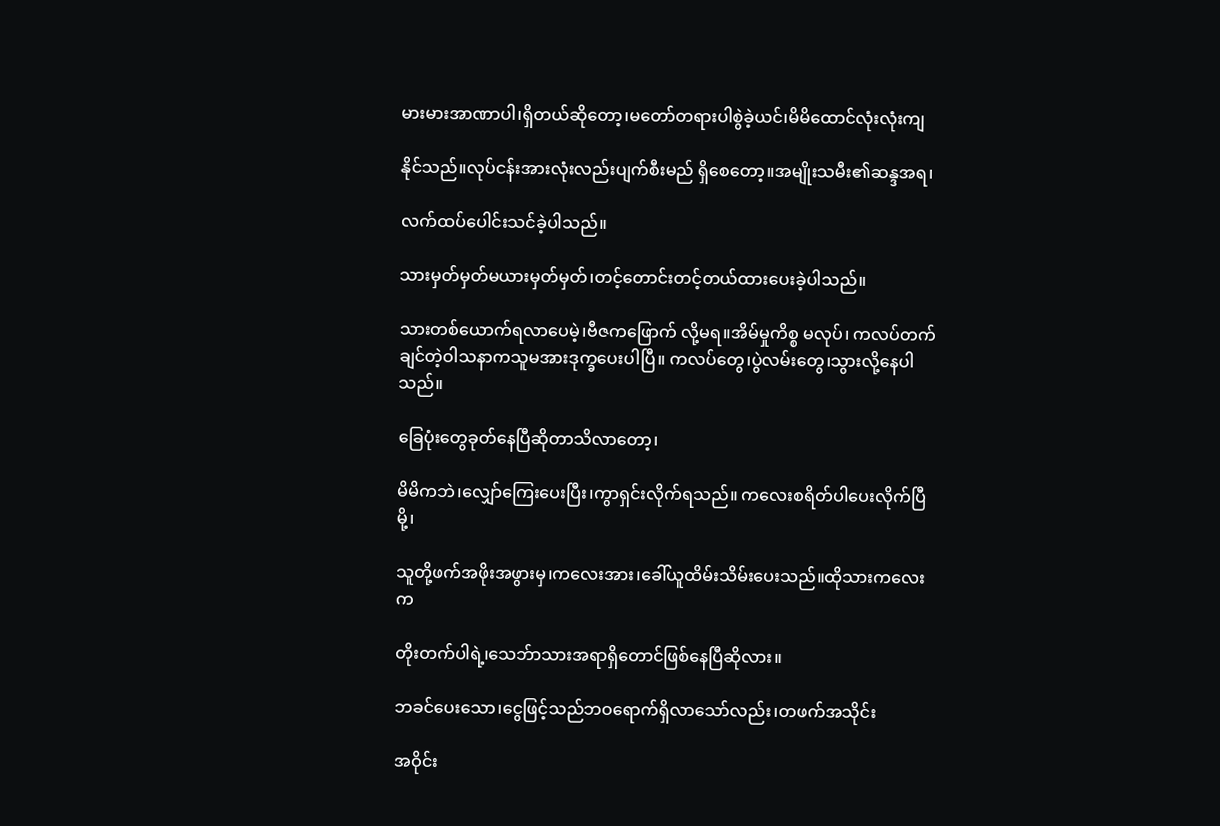မားမားအာဏာပါ၊ရှိတယ်ဆိုတော့၊မတော်တရားပါစွဲခဲ့ယင်၊မိမိထောင်လုံးလုံးကျ

နိုင်သည်။လုပ်ငန်းအားလုံးလည်းပျက်စီးမည် ရှိစေတော့။အမျိုးသမီး၏ဆန္ဒအရ၊

လက်ထပ်ပေါင်းသင်ခဲ့ပါသည်။

သားမှတ်မှတ်မယားမှတ်မှတ်၊တင့်တောင်းတင့်တယ်ထားပေးခဲ့ပါသည်။

သားတစ်ယောက်ရလာပေမဲ့၊ဗီဇကဖြောက် လို့မရ။အိမ်မှုကိစ္စ မလုပ်၊ ကလပ်တက်ချင်တဲ့ဝါသနာကသူမအားဒုက္ခပေးပါပြီ။ ကလပ်တွေ၊ပွဲလမ်းတွေ၊သွားလို့နေပါသည်။

ခြေပုံးတွေခုတ်နေပြီဆိုတာသိလာတော့၊

မိမိကဘဲ၊လျှော်ကြေးပေးပြီး၊ကွာရှင်းလိုက်ရသည်။ ကလေးစရိတ်ပါပေးလိုက်ပြီမို့၊

သူတို့ဖက်အဖိုးအဖွားမှ၊ကလေးအား၊ခေါ်ယူထိမ်းသိမ်းပေးသည်။ထိုသားကလေးက

တိုးတက်ပါရဲ့၊သေဘ်ာသားအရာရှိတောင်ဖြစ်နေပြီဆိုလား။

ဘခင်ပေးသော၊ငွေဖြင့်သည်ဘဝရောက်ရှိလာသော်လည်း၊တဖက်အသိုင်း

အဝိုင်း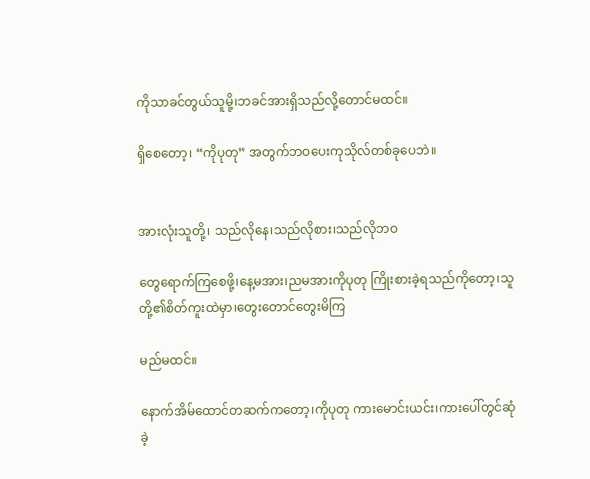ကိုသာခင်တွယ်သူမို့၊ဘခင်အားရှိသည်လို့တောင်မထင်။

ရှိစေတော့၊ “ကိုပုတု” အတွက်ဘဝပေးကုသိုလ်တစ်ခုပေဘဲ။


အားလုံးသူတို့၊ သည်လိုနေ၊သည်လိုစား၊သည်လိုဘဝ

တွေရောက်ကြစေဖို့၊နေ့မအား၊ညမအားကိုပုတု ကြိုးစားခဲ့ရသည်ကိုတော့၊သူတို့၏စိတ်ကူးထဲမှာ၊တွေးတောင်တွေးမိကြ

မည်မထင်။

နောက်အိမ်ထောင်တဆက်ကတော့၊ကိုပုတု ကားမောင်းယင်း၊ကားပေါ်တွင်ဆုံခဲ့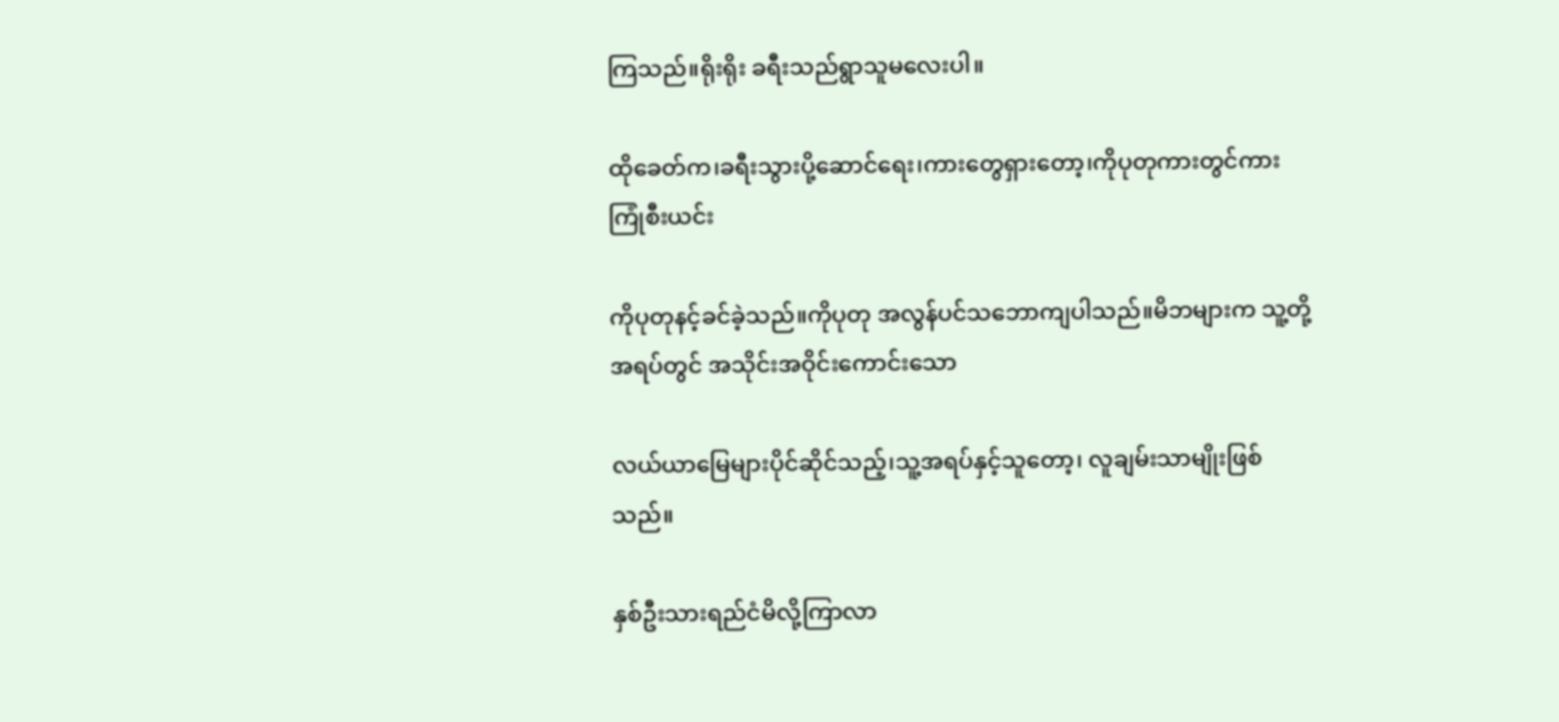ကြသည်။ရိုးရိုး ခရီးသည်ရွာသူမလေးပါ။

ထိုခေတ်က၊ခရီးသွားပို့ဆောင်ရေး၊ကားတွေရှားတော့၊ကိုပုတုကားတွင်ကားကြုံစီးယင်း

ကိုပုတုနင့်ခင်ခဲ့သည်။ကိုပုတု အလွန်ပင်သဘောကျပါသည်။မိဘများက သူ့တို့အရပ်တွင် အသိုင်းအဝိုင်းကောင်းသော

လယ်ယာမြေများပိုင်ဆိုင်သည့်၊သူ့အရပ်နှင့်သူတော့၊ လူချမ်းသာမျိုးဖြစ်သည်။

နှစ်ဦးသားရည်ငံမိလို့ကြာလာ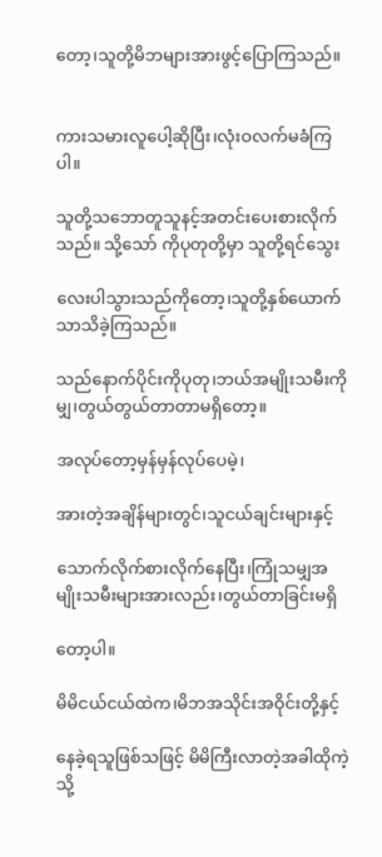တော့၊သူတို့မိဘများအားဖွင့်ပြောကြသည်။


ကားသမားလူပေါ့ဆိုပြီး၊လုံးဝလက်မခံကြပါ။

သူတို့သဘောတူသူနင့်အတင်းပေးစားလိုက်သည်။ သို့သော် ကိုပုတုတို့မှာ သူတို့ရင်သွေး

လေးပါသွားသည်ကိုတော့၊သူတို့နှစ်ယောက်သာသိခဲ့ကြသည်။

သည်နောက်ပိုင်းကိုပုတု၊ဘယ်အမျိုးသမီးကိုမျှ၊တွယ်တွယ်တာတာမရှိတော့။

အလုပ်တော့မှန်မှန်လုပ်ပေမဲ့၊

အားတဲ့အချိန်များတွင်၊သူငယ်ချင်းများနှင့်

သောက်လိုက်စားလိုက်နေပြီး၊ကြုံသမျှအမျိုးသမီးများအားလည်း၊တွယ်တာခြင်းမရှိ

တော့ပါ။

မိမိငယ်ငယ်ထဲက၊မိဘအသိုင်းအဝိုင်းတို့နှင့်

နေခဲ့ရသူဖြစ်သဖြင့် မိမိကြီးလာတဲ့အခါထိုကဲ့သို့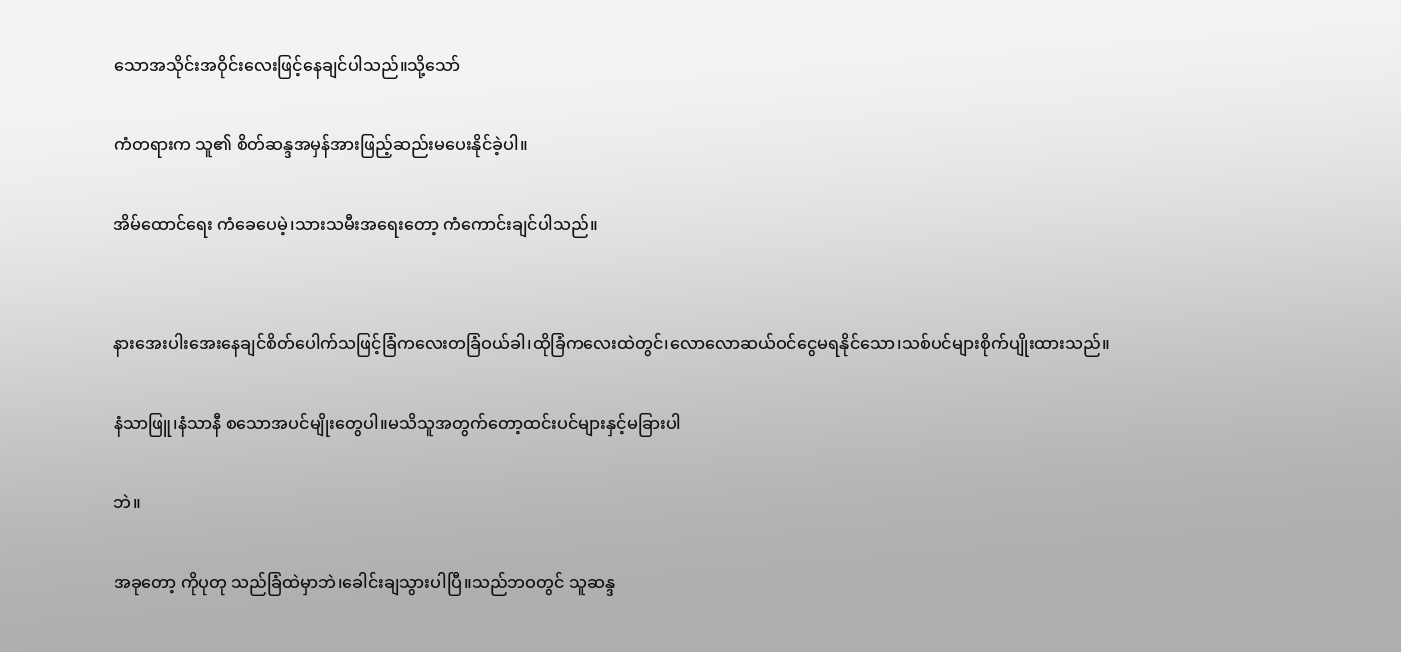သောအသိုင်းအဝိုင်းလေးဖြင့်နေချင်ပါသည်။သို့သော်

ကံတရားက သူ၏ စိတ်ဆန္ဒအမှန်အားဖြည့်ဆည်းမပေးနိုင်ခဲ့ပါ။

အိမ်ထောင်ရေး ကံခေပေမဲ့၊သားသမီးအရေးတော့ ကံကောင်းချင်ပါသည်။


နားအေးပါးအေးနေချင်စိတ်ပေါက်သဖြင့်ခြံကလေးတခြံဝယ်ခါ၊ထိုခြံကလေးထဲတွင်၊လောလောဆယ်ဝင်ငွေမရနိုင်သော၊သစ်ပင်များစိုက်ပျိုးထားသည်။

နံသာဖြူ၊နံသာနီ စသောအပင်မျိုးတွေပါ။မသိသူအတွက်တော့ထင်းပင်များနှင့်မခြားပါ

ဘဲ။

အခုတော့ ကိုပုတု သည်ခြံထဲမှာဘဲ၊ခေါင်းချသွားပါပြီ။သည်ဘဝတွင် သူဆန္ဒ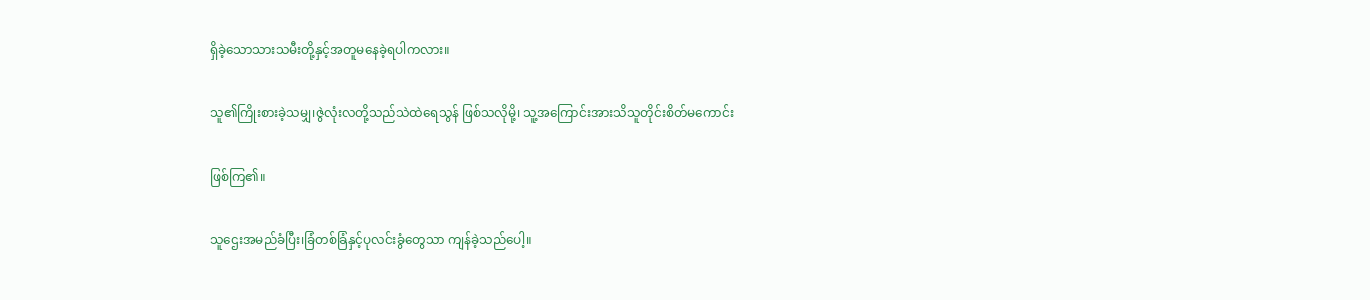ရှိခဲ့သောသားသမီးတို့နှင့်အတူမနေခဲ့ရပါကလား။

သူ၏ကြိုးစားခဲ့သမျှ၊ဇွဲလုံးလတို့သည်သဲထဲရေသွန် ဖြစ်သလိုမို့၊ သူ့အကြောင်းအားသိသူတိုင်းစိတ်မကောင်း

ဖြစ်ကြ၏။

သူဌေးအမည်ခံပြီး၊ခြံတစ်ခြံနှင့်ပုလင်းခွံတွေသာ ကျန်ခဲ့သည်ပေါ့။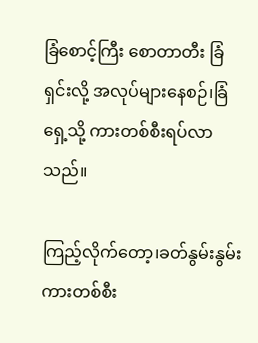ခြံစောင့်ကြီး စောတာတီး ခြံရှင်းလို့ အလုပ်များနေစဉ်၊ခြံရှေ့သို့ ကားတစ်စီးရပ်လာသည်။

ကြည့်လိုက်တော့၊ခတ်နွမ်းနွမ်းကားတစ်စီး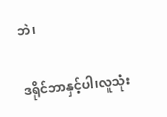ဘဲ၊

ဒရိုင်ဘာနှင့်ပါ၊လူသုံး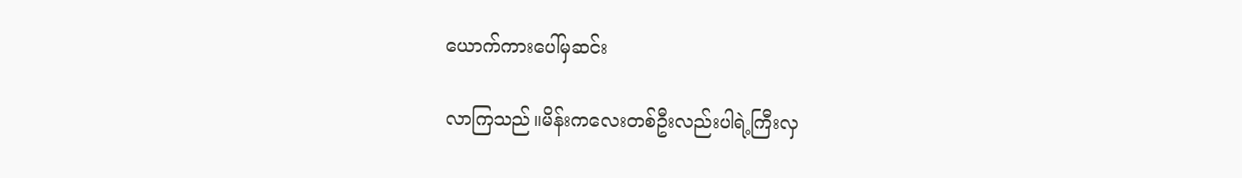ယောက်ကားပေါ်မှဆင်း

လာကြသည်။မိန်းကလေးတစ်ဦးလည်းပါရဲ့ကြီးလှ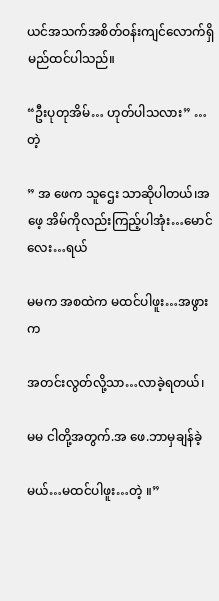ယင်အသက်အစိတ်ဝန်းကျင်လောက်ရှိမည်ထင်ပါသည်။

“ဦးပုတုအိမ်… ဟုတ်ပါသလား” …တဲ့

” အ ဖေက သူဌေး သာဆိုပါတယ်၊အဖေ့ အိမ်ကိုလည်းကြည့်ပါအုံး…မောင်လေး…ရယ်

မမက အစထဲက မထင်ပါဖူး…အဖွားက

အတင်းလွတ်လို့သာ…လာခဲ့ရတယ်၊

မမ ငါတို့အတွက်.အ ဖေ.ဘာမှချန်ခဲ့

မယ်…မထင်ပါဖူး…တဲ့ ။”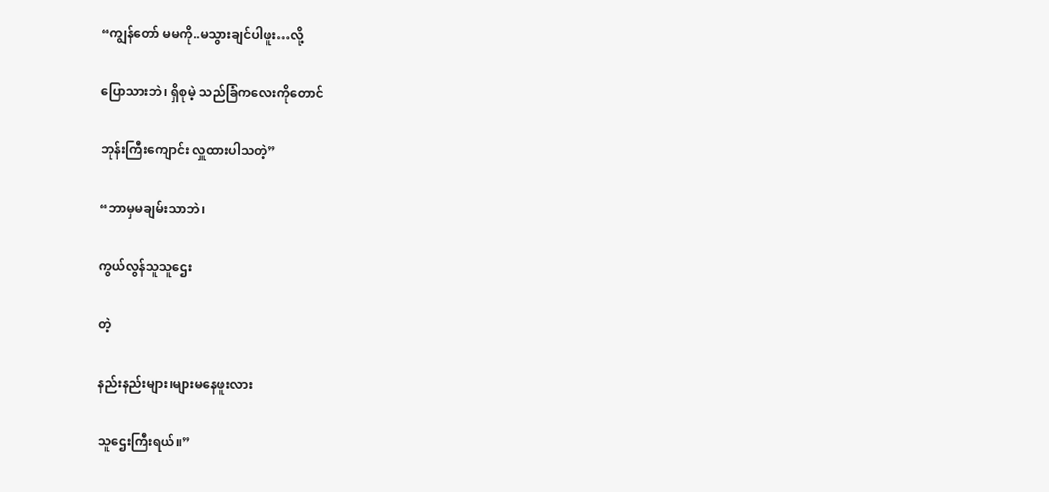“ကျွန်တော် မမကို..မသွားချင်ပါဖူး…လို့

ပြောသားဘဲ၊ ရှိစုမဲ့ သည်ခြံကလေးကိုတောင်

ဘုန်းကြီးကျောင်း လှူထားပါသတဲ့”

“ဘာမှမချမ်းသာဘဲ၊

ကွယ်လွန်သူသူဌေး

တဲ့

နည်းနည်းများ၊များမနေဖူးလား

သူဌေးကြီးရယ်။”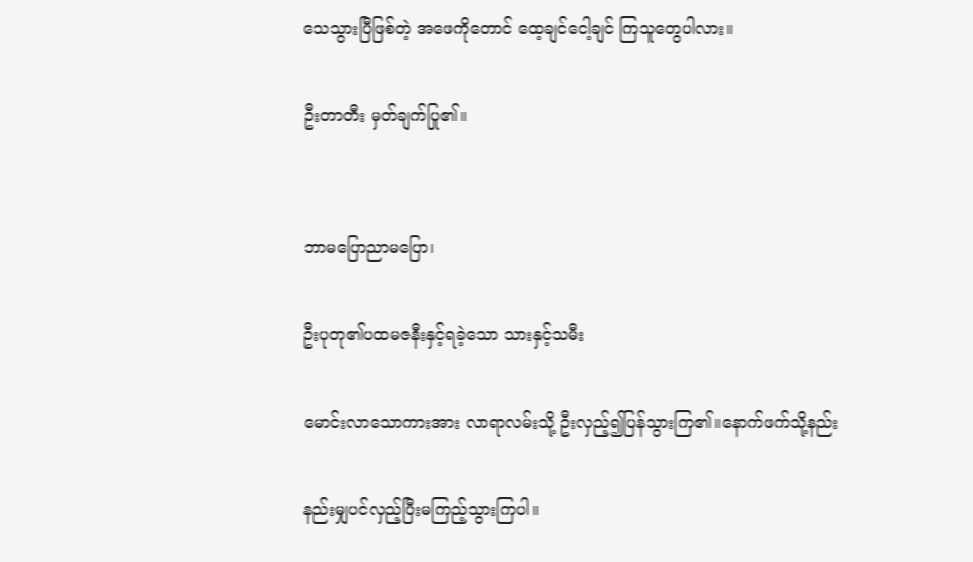သေသွားပြီဖြစ်တဲ့ အဖေကိုတောင် ထေ့ချင်ငေါ့ချင် ကြသူတွေပါလား။

ဦးတာတီး မှတ်ချက်ပြု၏။


ဘာမပြောညာမပြော၊

ဦးပုတု၏ပထမဇနီးနှင့်ရခဲ့သော သားနှင့်သမီး

မောင်းလာသောကားအား လာရာလမ်းသို့ ဦးလှည့်၍ပြန်သွားကြ၏။နောက်ဖက်သို့နည်း

နည်းမျှပင်လှည့်ပြီးမကြည့်သွားကြပါ။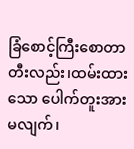ခြံစောင့်ကြီးစောတာတီးလည်း၊ထမ်းထားသော ပေါက်တူးအားမလျက်၊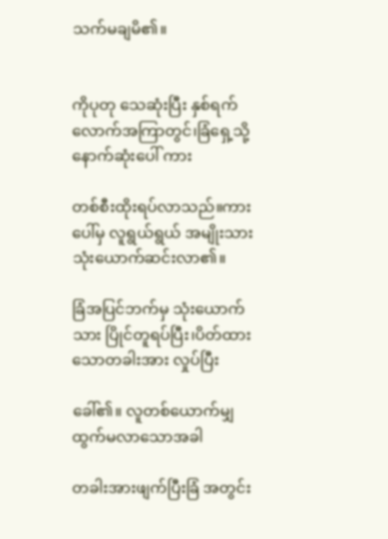သက်မချမိ၏။


ကိုပုတု သေဆုံးပြီး နှစ်ရက်လောက်အကြာတွင်၊ခြံရှေ့သို့ နောက်ဆုံးပေါ် ကား

တစ်စီးထိုးရပ်လာသည်။ကားပေါ်မှ လူရွယ်ရွယ် အမျိုးသား သုံးယောက်ဆင်းလာ၏။

ခြံအပြင်ဘက်မှ သုံးယောက်သား ပြိုင်တူရပ်ပြီး၊ပိတ်ထားသောတခါးအား လှုပ်ပြီး

ခေါ်၏။ လူတစ်ယောက်မျှထွက်မလာသောအခါ

တခါးအားဖျက်ပြီးခြံ အတွင်း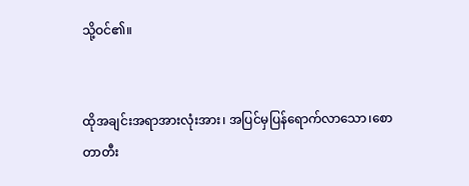သို့ဝင်၏။


ထိုအချင်းအရာအားလုံးအား၊ အပြင်မှပြန်ရောက်လာသော၊စောတာတီး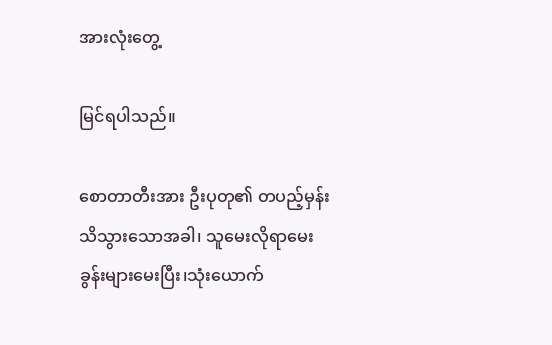အားလုံးတွေ့

မြင်ရပါသည်။

စောတာတီးအား ဦးပုတု၏ တပည့်မှန်းသိသွားသောအခါ၊ သူမေးလိုရာမေးခွန်းများမေးပြီး၊သုံးယောက်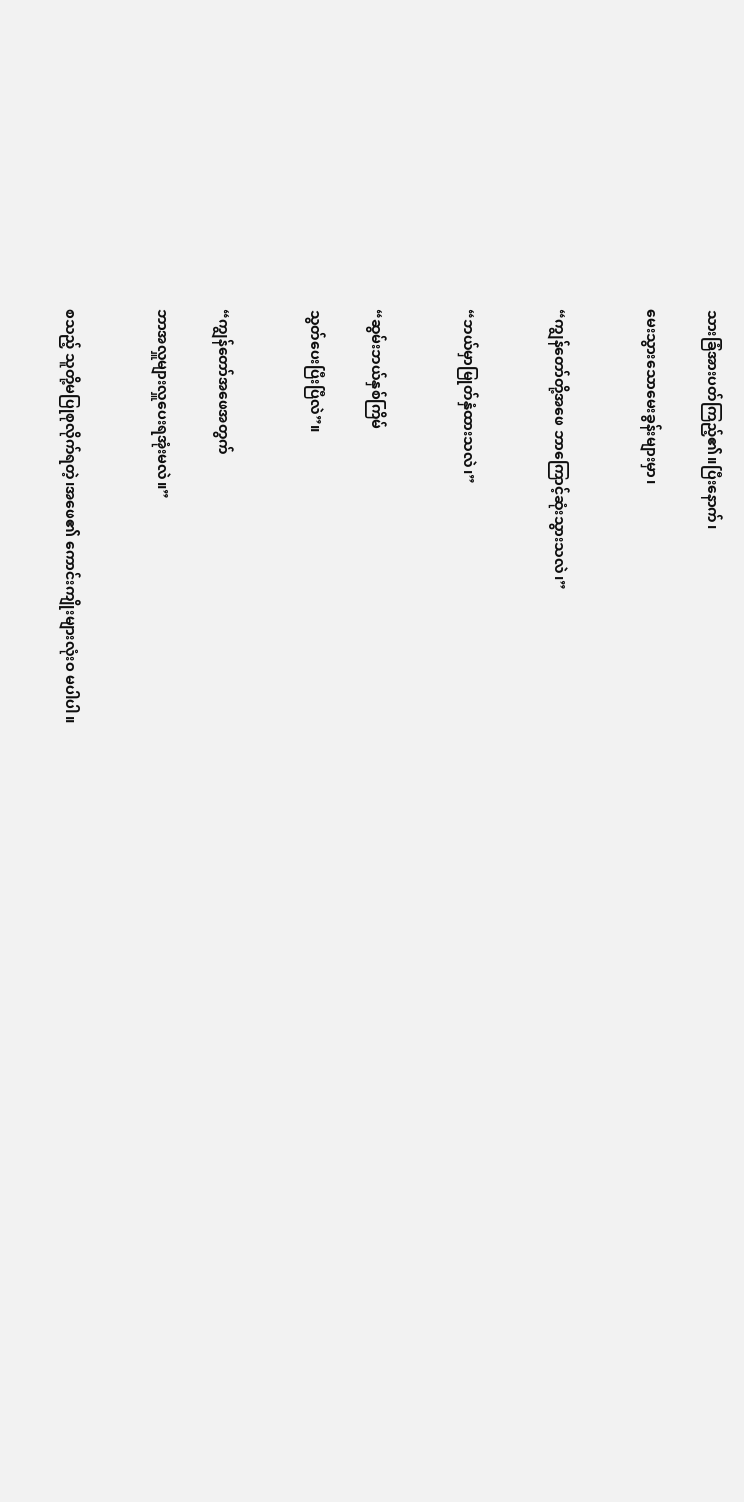သားခြံအားပတ်ကြည့်၏။ပြီးနောက်၊

မေးသွားသောမေးခွန်းများမှာ၊


“ကျွန်တော်တို့အဖေ ဘာကြောင့်ဆုံးသွားသလဲ၊”


“ဘယ်မှာမြုတ်နှံထားသလဲ၊”


“ဆွမ်းဘယ်နှစ်ကြိမ်

သွတ်ပေးပြီးပြီလဲ”။


“ကျွန်တော်အဖေအတွက်

ဘာအလှူများလှူပေးရအုံးမလဲ။”


စသည့် သူတို့မပြုစုလိုက်ရတဲ့၊အဖေ၏ ကောင်းကျိုးများလုံးဝ မပါပါ။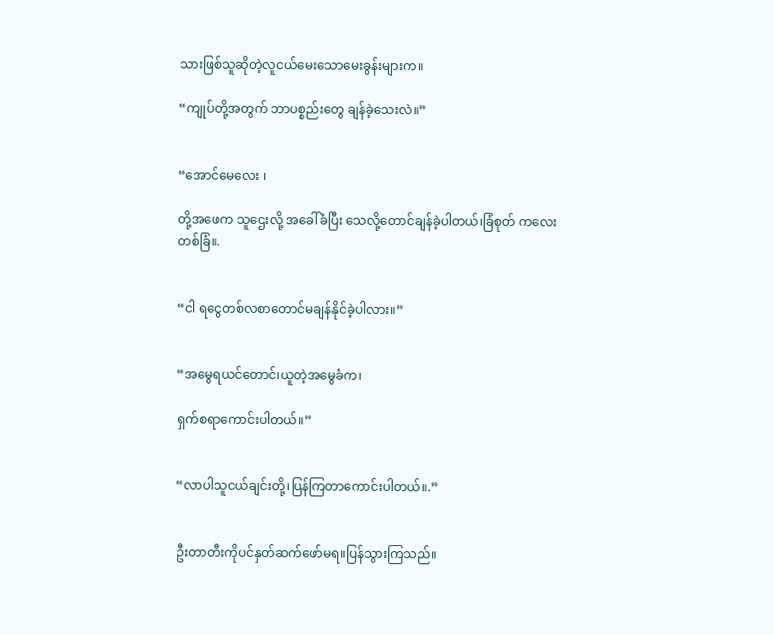သားဖြစ်သူဆိုတဲ့လူငယ်မေးသောမေးခွန်းများက။

“ကျုပ်တို့အတွက် ဘာပစ္စည်းတွေ ချန်ခဲ့သေးလဲ။”


“အောင်မေလေး ၊

တို့အဖေက သူဌေးလို့ အခေါ်ခံပြီး သေလို့တောင်ချန်ခဲ့ပါတယ်၊ခြံစုတ် ကလေးတစ်ခြံ။.


“ငါ ရငွေတစ်လစာတောင်မချန်နိုင်ခဲ့ပါလား။”


“အမွေရယင်တောင်၊ယူတဲ့အမွေခံက၊

ရှက်စရာကောင်းပါတယ်။”


“လာပါသူငယ်ချင်းတို့၊ပြန်ကြတာကောင်းပါတယ်။.”


ဦးတာတီးကိုပင်နှတ်ဆက်ဖော်မရ။ပြန်သွားကြသည်။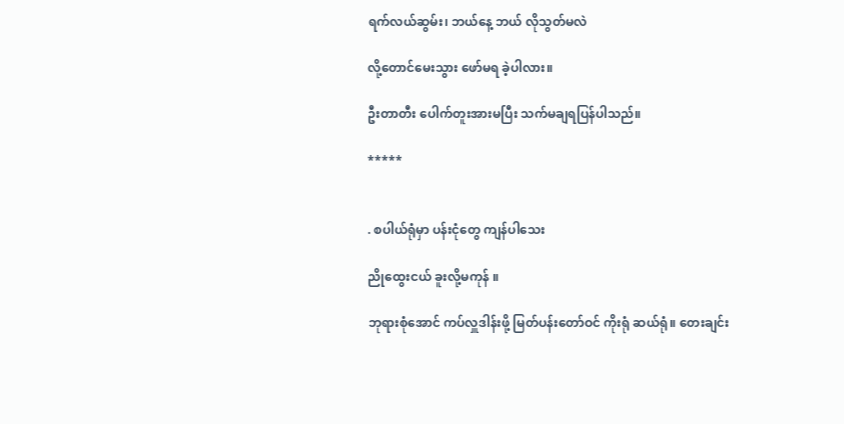ရက်လယ်ဆွမ်း၊ ဘယ်နေ့ ဘယ် လိုသွတ်မလဲ

လို့တောင်မေးသွား ဖော်မရ ခဲ့ပါလား။

ဦးတာတီး ပေါက်တူးအားမပြီး သက်မချရပြန်ပါသည်။

*****


. စပါယ်ရုံမှာ ပန်းငုံတွေ ကျန်ပါသေး

ညိုထွေးငယ် ခူးလို့မကုန် ။

ဘုရားစုံအောင် ကပ်လှူဒါန်းဖို့ မြတ်ပန်းတော်ဝင် ကိုးရုံ ဆယ်ရုံ။ တေးချင်း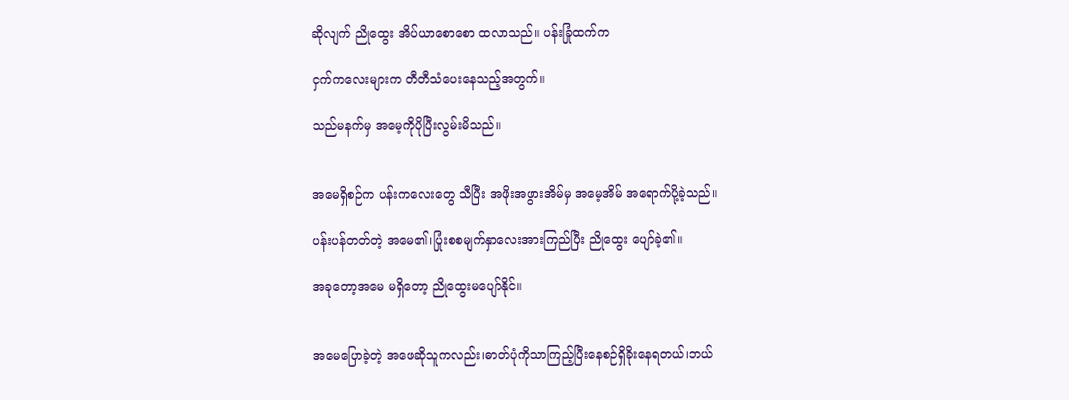ဆိုလျက် ညိုထွေး အိပ်ယာစောစော ထလာသည်။ ပန်းခြုံထက်က

ငှက်ကလေးများက တီတီသံပေးနေသည့်အတွက်။

သည်မနက်မှ အမေ့ကိုပိုပြီးလွမ်းမိသည်။


အမေရှိစဉ်က ပန်းကလေးတွေ သီပြီး အဖိုးအဖွားအိမ်မှ အမေ့အိမ် အရောက်ပို့ခဲ့သည်။

ပန်းပန်တတ်တဲ့ အမေ၏၊ပြုံးစစမျက်နှာလေးအားကြည်ပြီး ညိုထွေး ပျော်ခဲ့၏။

အခုတော့အမေ မရှိတော့ ညိုထွေးမပျော်နိုင်။


အမေပြောခဲ့တဲ့ အဖေဆိုသူကလည်း၊ဓာတ်ပုံကိုသာကြည့်ပြီးနေစဉ်ရှိခိုးနေရတယ်၊ဘယ်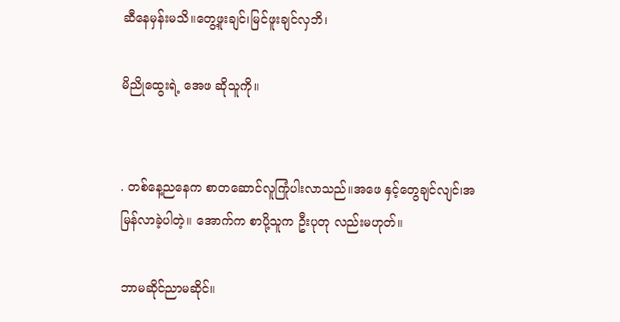ဆီနေမှန်းမသိ။တွေ့ဖူးချင်၊မြင်ဖူးချင်လှဘိ၊

မိညိုထွေးရဲ့ အေဖ ဆိုသူကို။


. တစ်နေ့ညနေက စာတဆောင်လူကြုံပါးလာသည်။အဖေ နှင့်တွေချင်လျင်၊အမြန်လာခဲ့ပါတဲ့။ အောက်က စာပို့သူက ဦးပုတု လည်းမဟုတ်။

ဘာမဆိုင်ညာမဆိုင်။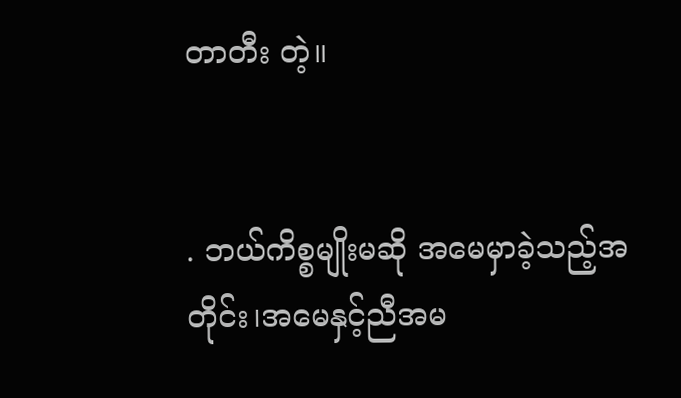တာတီး တဲ့။


. ဘယ်ကိစ္စမျိုးမဆို အမေမှာခဲ့သည့်အတိုင်း၊အမေနှင့်ညီအမ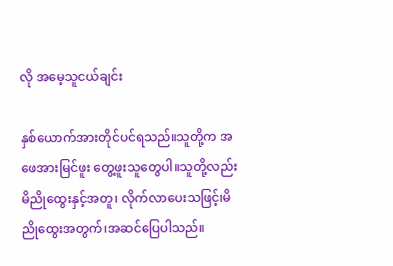လို အမေ့သူငယ်ချင်း

နှစ်ယောက်အားတိုင်ပင်ရသည်။သူတို့က အဖေအားမြင်ဖူး တွေ့ဖူးသူတွေပါ။သူတို့လည်းမိညိုထွေးနှင့်အတူ၊ လိုက်လာပေးသဖြင့်၊မိညိုထွေးအတွက်၊အဆင်ပြေပါသည်။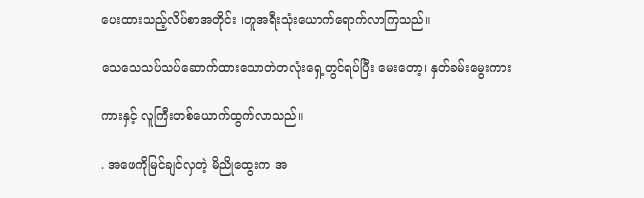ပေးထားသည့်လိပ်စာအတိုင်း ၊တူအရီးသုံးယောက်ရောက်လာကြသည်။

သေသေသပ်သပ်ဆောက်ထားသောတဲတလုံးရှေ့တွင်ရပ်ပြီး မေးတော့၊ နှတ်ခမ်းမွေးကား

ကားနှင့် လူကြီးတစ်ယောက်ထွက်လာသည်။

. အဖေကိုမြင်ချင်လှတဲ့ မိညိုထွေးက အ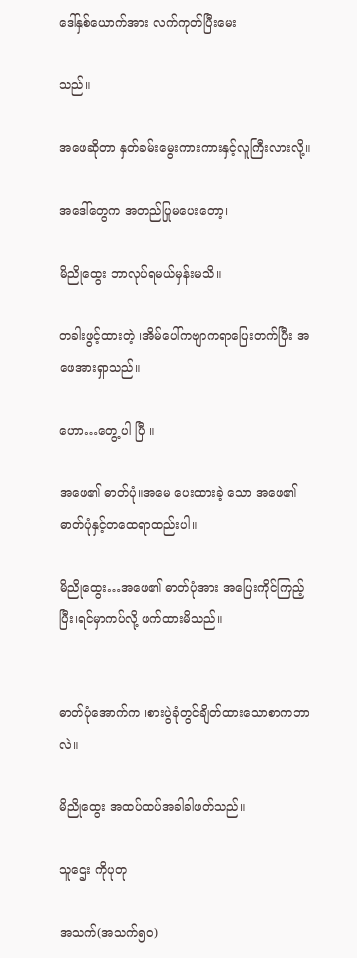ဒေါ်နှစ်ယောက်အား လက်ကုတ်ပြီးမေး

သည်။

အဖေဆိုတာ နှတ်ခမ်းမွေးကားကားနှင့်လူကြီးလားလို့။

အဒေါ်တွေက အတည်ပြုမပေးတော့၊

မိညိုထွေး ဘာလုပ်ရမယ်မှန်းမသိ။

တခါးဖွင့်ထားတဲ့ ၊အိမ်ပေါ်ကဗျာကရာပြေးတက်ပြီး အဖေအားရှာသည်။

ဟော…တွေ့ ပါ ပြီ ။

အဖေ၏ ဓာတ်ပုံ။အမေ ပေးထားခဲ့ သော အဖေ၏ ဓာတ်ပုံနှင့်တထေရာထည်းပါ။

မိညိုထွေး…အဖေ၏ ဓာတ်ပုံအား အပြေးကိုင်ကြည့်ပြီး၊ရင်မှာကပ်လို့ ဖက်ထားမိသည်။


ဓာတ်ပုံအောက်က ၊စားပွဲခုံတွင်ချိတ်ထားသောစာကဘာလဲ။

မိညိုထွေး အထပ်ထပ်အခါခါဖတ်သည်။

သူဌေး ကိုပုတု

အသက်(အသက်၅၀)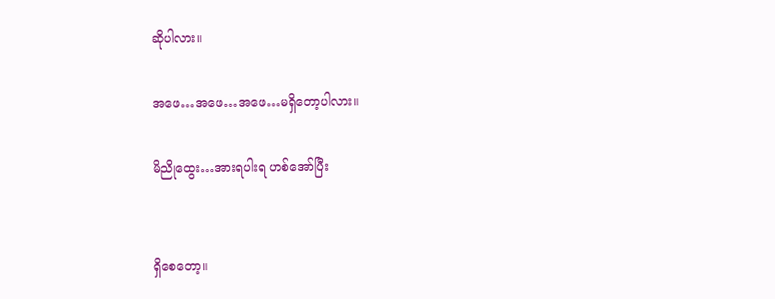ဆိုပါလား။

အဖေ…အဖေ…အဖေ…မရှိတော့ပါလား။

မိညိုထွေး…အားရပါးရ ဟစ်အော်ပြီး


ရှိစေတော့။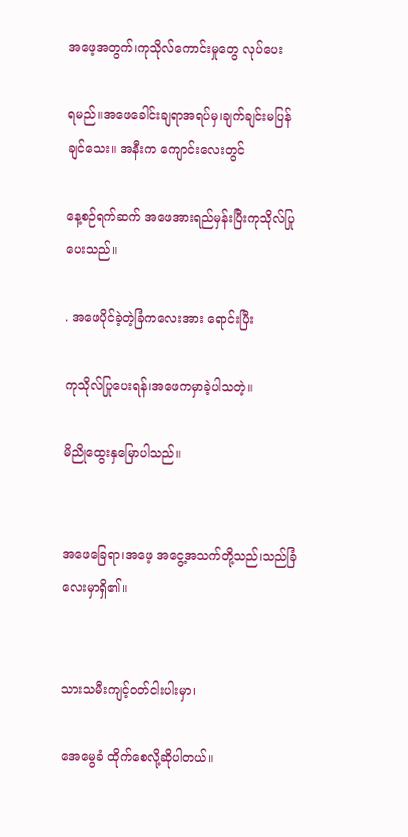အဖေ့အတွက်၊ကုသိုလ်ကောင်းမှုတွေ လုပ်ပေး

ရမည်။အဖေခေါင်းချရာအရပ်မှ၊ချက်ချင်းမပြန်ချင်သေး။ အနီးက ကျောင်းလေးတွင်

နေ့စဉ်ရက်ဆက် အဖေအားရည်မှန်းပြီးကုသိုလ်ပြုပေးသည်။

. အဖေပိုင်ခဲ့တဲ့ခြံကလေးအား ရောင်းပြီး

ကုသိုလ်ပြုပေးရန်၊အဖေကမှာခဲ့ပါသတဲ့။

မိညိုထွေးနှမြောပါသည်။


အဖေခြေရာ၊အဖေ့ အငွေ့အသက်တို့သည်၊သည်ခြံလေးမှာရှိ၏။


သားသမီးကျင့်ဝတ်ငါးပါးမှာ၊

အေမွေခံ ထိုက်စေလို့ဆိုပါတယ်။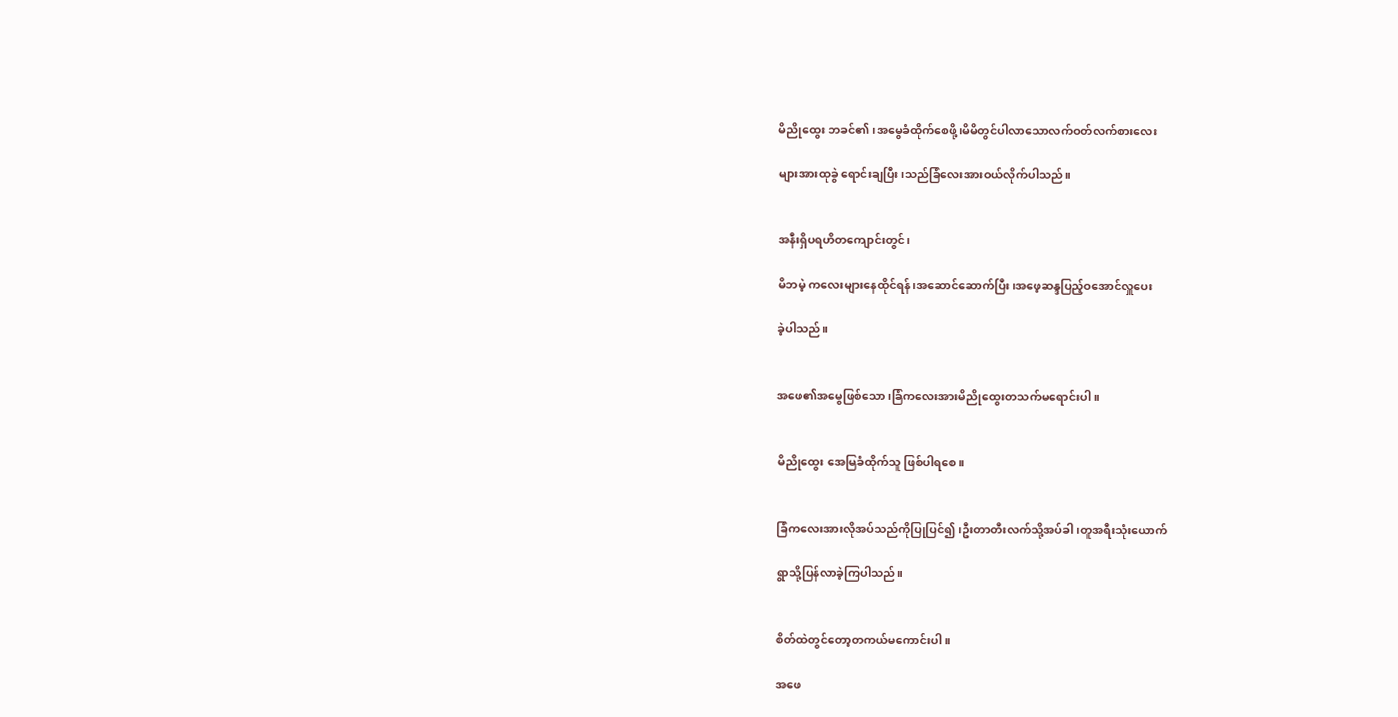မိညိုထွေး ဘခင်၏၊အမွေခံထိုက်စေဖို့၊မိမိတွင်ပါလာသောလက်ဝတ်လက်စားလေး

များအားထုခွဲ ရောင်းချပြီး၊သည်ခြံလေးအားဝယ်လိုက်ပါသည်။


အနီးရှိပရဟိတကျောင်းတွင်၊

မိဘမဲ့ ကလေးများနေထိုင်ရန်၊အဆောင်ဆောက်ပြီး၊အဖေ့ဆန္ဒပြည့်ဝအောင်လှူပေး

ခဲ့ပါသည်။


အဖေ၏အမွေဖြစ်သော၊ခြံကလေးအားမိညိုထွေးတသက်မရောင်းပါ။


မိညိုထွေး အေမြခံထိုက်သူ ဖြစ်ပါရစေ။


ခြံကလေးအားလိုအပ်သည်ကိုပြုပြင်၍၊ဦးတာတီးလက်သို့အပ်ခါ၊တူအရီးသုံးယောက်

ရွာသို့ပြန်လာခဲ့ကြပါသည်။


စိတ်ထဲတွင်တော့တကယ်မကောင်းပါ။

အဖေ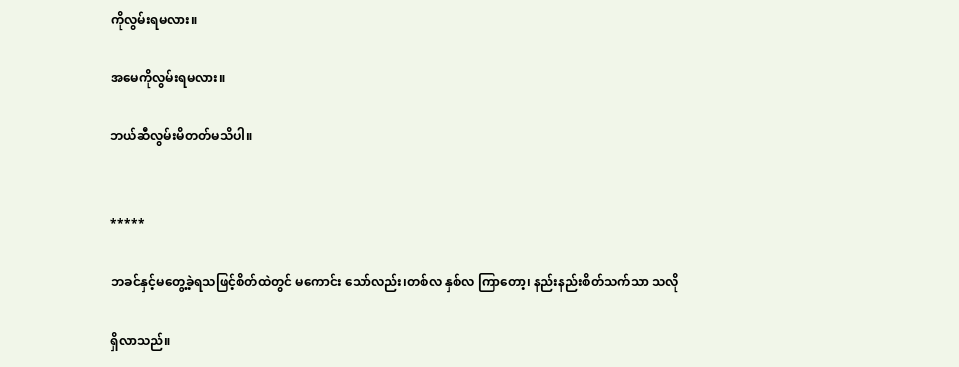ကိုလွမ်းရမလား။

အမေကိုလွမ်းရမလား။

ဘယ်ဆီလွမ်းမိတတ်မသိပါ။


*****

ဘခင်နှင့်မတွေ့ခဲ့ရသဖြင့်စိတ်ထဲတွင် မကောင်း သော်လည်း၊တစ်လ နှစ်လ ကြာတော့၊ နည်းနည်းစိတ်သက်သာ သလို

ရှိလာသည်။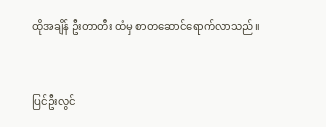ထိုအချိန် ဦးတာတီး ထံမှ စာတဆောင်ရောက်လာသည်။


ပြင်ဦးလွင်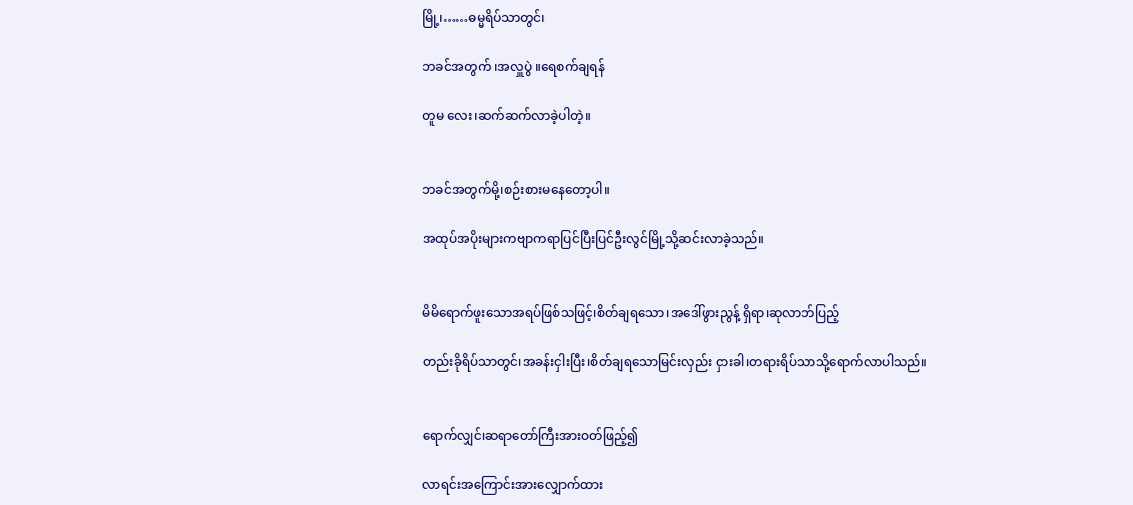မြို့၊……ဓမ္မရိပ်သာတွင်၊

ဘခင်အတွက် ၊အလှူပွဲ ။ရေစက်ချရန်

တူမ လေး၊ဆက်ဆက်လာခဲ့ပါတဲ့။


ဘခင်အတွက်မို့၊စဉ်းစားမနေတော့ပါ။

အထုပ်အပိုးများကဗျာကရာပြင်ပြီးပြင်ဦးလွင်မြို့သို့ဆင်းလာခဲ့သည်။


မိမိရောက်ဖူးသောအရပ်ဖြစ်သဖြင့်၊စိတ်ချရသော၊အဒေါ်ဖွားညွန့် ရှိရာ၊ဆုလာဘ်ပြည့်

တည်းခိုရိပ်သာတွင်၊အခန်းငှါးပြီး၊စိတ်ချရသောမြင်းလှည်း ငှားခါ၊တရားရိပ်သာသို့ရောက်လာပါသည်။


ရောက်လျှင်၊ဆရာတော်ကြီးအားဝတ်ဖြည့်၍

လာရင်းအကြောင်းအားလျှောက်ထား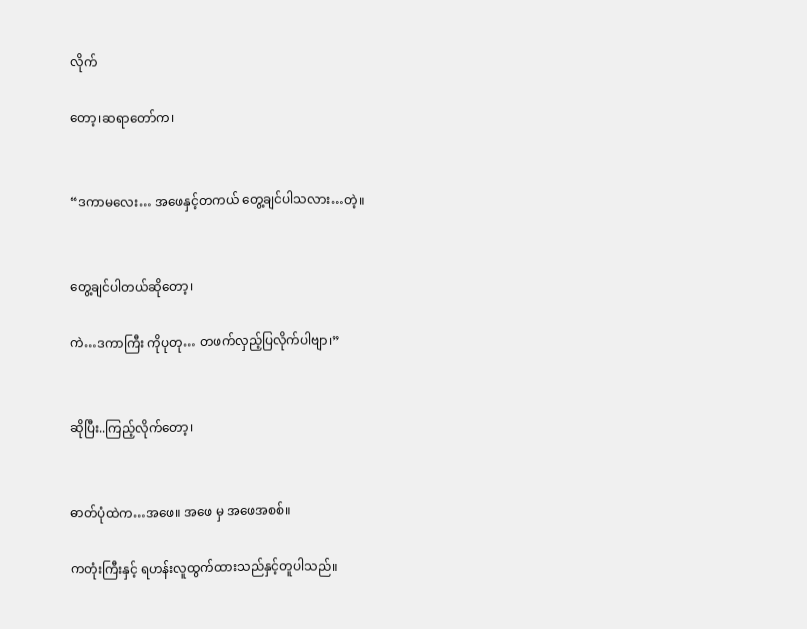လိုက်

တော့၊ဆရာတော်က၊


“ဒကာမလေး… အဖေနှင့်တကယ် တွေ့ချင်ပါသလား…တဲ့။


တွေ့ချင်ပါတယ်ဆိုတော့၊

ကဲ…ဒကာကြီး ကိုပုတု… တဖက်လှည့်ပြလိုက်ပါဗျာ၊”


ဆိုပြီး..ကြည့်လိုက်တော့၊


ဓာတ်ပုံထဲက…အဖေ။ အဖေ မှ အဖေအစစ်။

ကတုံးကြီးနှင့် ရဟန်းလူထွက်ထားသည်နှင့်တူပါသည်။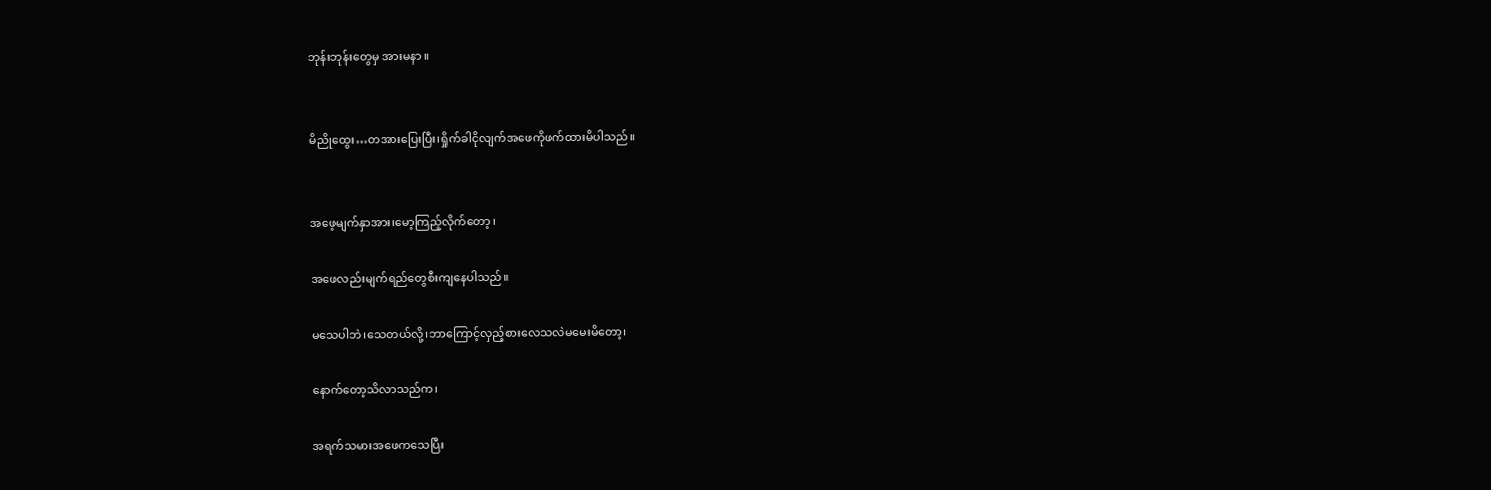ဘုန်းဘုန်းတွေမှ အားမနာ ။


မိညိုထွေး…တအားပြေးပြီး၊ရှိုက်ခါငိုလျက်အဖေကိုဖက်ထားမိပါသည်။


အဖေ့မျက်နှာအား၊မော့ကြည့်လိုက်တော့ ၊

အဖေလည်းမျက်ရည်တွေစီးကျနေပါသည်။

မသေပါဘဲ၊သေတယ်လို့၊ဘာကြောင့်လှည့်စားလေသလဲမမေးမိတော့၊

နောက်တော့သိလာသည်က၊

အရက်သမားအဖေကသေပြီး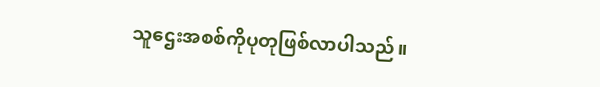သူဌေးအစစ်ကိုပုတုဖြစ်လာပါသည်။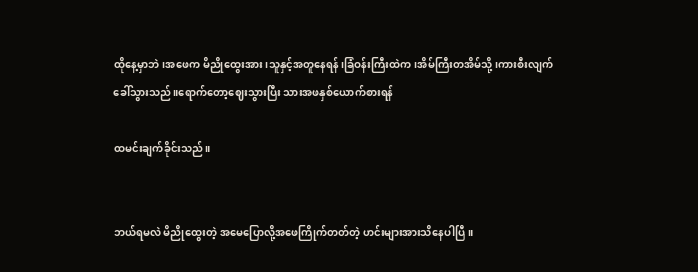ထိုနေ့မှာဘဲ၊အဖေက မိညိုထွေးအား၊သူနှင့်အတူနေရန်၊ခြံဝန်းကြီးထဲက၊အိမ်ကြီးတအိမ်သို့၊ကားစီးလျက်ခေါ်သွားသည်။ရောက်တော့ဈေးသွားပြီး သားအဖနှစ်ယောက်စားရန်

ထမင်းချက်ခိုင်းသည်။


ဘယ်ရမလဲ မိညိုထွေးတဲ့ အမေပြောလို့အဖေကြိုက်တတ်တဲ့ ဟင်းများအားသိနေပါပြီ။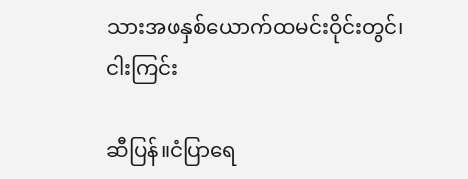သားအဖနှစ်ယောက်ထမင်းဝိုင်းတွင်၊ငါးကြင်း

ဆီပြန်။ငံပြာရေ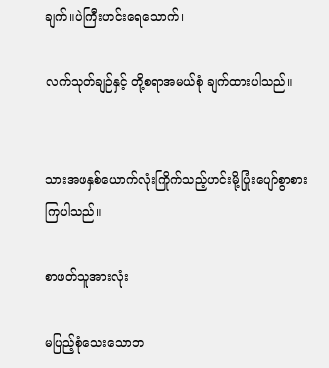ချက်။ပဲကြီးဟင်းရေသောက်၊

လက်သုတ်ချဉ်နှင့် တို့စရာအမယ်စုံ ချက်ထားပါသည်။


သားအဖနှစ်ယောက်လုံးကြိုက်သည့်ဟင်းမို့ပြုံးပျော်စွာစားကြပါသည်။

စာဖတ်သူအားလုံး

မပြည့်စုံသေးသောဘ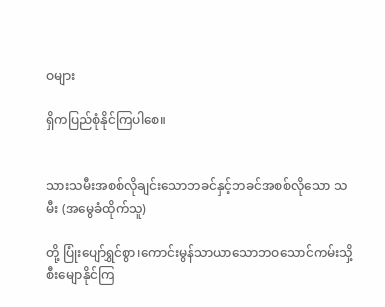ဝများ

ရှိကပြည်စုံနိုင်ကြပါစေ။


သားသမီးအစစ်လိုချင်းသောဘခင်နှင့်ဘခင်အစစ်လိုသော သမီး (အမွေခံထိုက်သူ)

တို့ ပြုံးပျော်ရွှင်စွာ၊ကောင်းမွန်သာယာသောဘဝသောင်ကမ်းသှိ့ စီးမျောနိုင်ကြ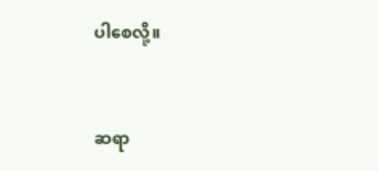ပါစေလို့။


ဆရာ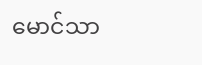မောင်သာ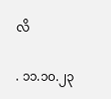လိ

. ၁၁.၁၀.၂၃